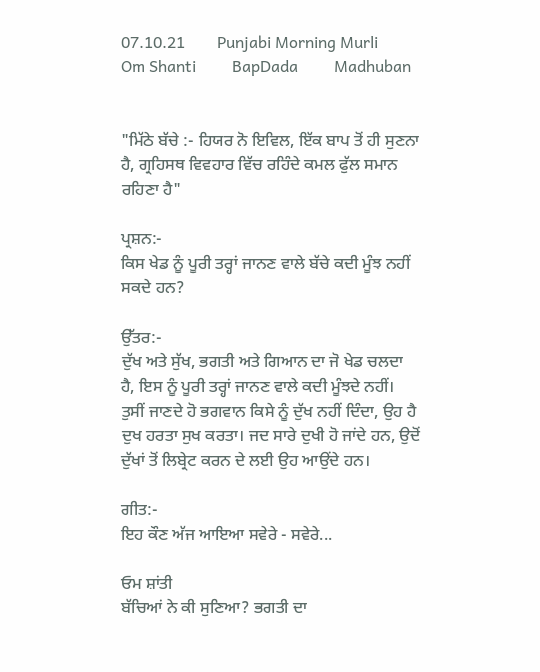07.10.21        Punjabi Morning Murli        Om Shanti         BapDada         Madhuban


"ਮਿੱਠੇ ਬੱਚੇ :- ਹਿਯਰ ਨੋ ਇਵਿਲ, ਇੱਕ ਬਾਪ ਤੋਂ ਹੀ ਸੁਣਨਾ ਹੈ, ਗ੍ਰਹਿਸਥ ਵਿਵਹਾਰ ਵਿੱਚ ਰਹਿੰਦੇ ਕਮਲ ਫੁੱਲ ਸਮਾਨ ਰਹਿਣਾ ਹੈ"

ਪ੍ਰਸ਼ਨ:-
ਕਿਸ ਖੇਡ ਨੂੰ ਪੂਰੀ ਤਰ੍ਹਾਂ ਜਾਨਣ ਵਾਲੇ ਬੱਚੇ ਕਦੀ ਮੂੰਝ ਨਹੀਂ ਸਕਦੇ ਹਨ?

ਉੱਤਰ:-
ਦੁੱਖ ਅਤੇ ਸੁੱਖ, ਭਗਤੀ ਅਤੇ ਗਿਆਨ ਦਾ ਜੋ ਖੇਡ ਚਲਦਾ ਹੈ, ਇਸ ਨੂੰ ਪੂਰੀ ਤਰ੍ਹਾਂ ਜਾਨਣ ਵਾਲੇ ਕਦੀ ਮੂੰਝਦੇ ਨਹੀਂ। ਤੁਸੀਂ ਜਾਣਦੇ ਹੋ ਭਗਵਾਨ ਕਿਸੇ ਨੂੰ ਦੁੱਖ ਨਹੀਂ ਦਿੰਦਾ, ਉਹ ਹੈ ਦੁਖ ਹਰਤਾ ਸੁਖ ਕਰਤਾ। ਜਦ ਸਾਰੇ ਦੁਖੀ ਹੋ ਜਾਂਦੇ ਹਨ, ਉਦੋਂ ਦੁੱਖਾਂ ਤੋਂ ਲਿਬ੍ਰੇਟ ਕਰਨ ਦੇ ਲਈ ਉਹ ਆਉਂਦੇ ਹਨ।

ਗੀਤ:-
ਇਹ ਕੌਣ ਅੱਜ ਆਇਆ ਸਵੇਰੇ - ਸਵੇਰੇ...

ਓਮ ਸ਼ਾਂਤੀ
ਬੱਚਿਆਂ ਨੇ ਕੀ ਸੁਣਿਆ? ਭਗਤੀ ਦਾ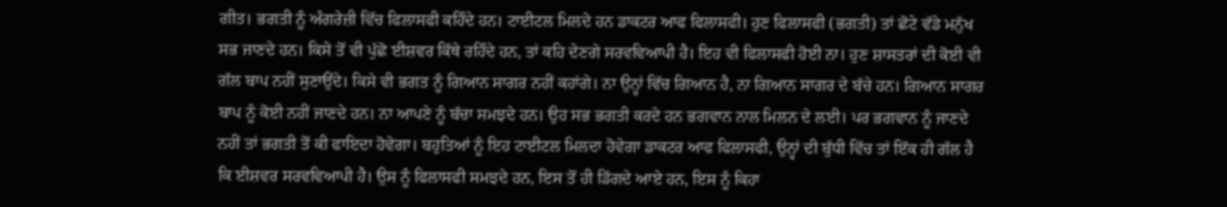ਗੀਤ। ਭਗਤੀ ਨੂੰ ਅੰਗਰੇਜ਼ੀ ਵਿੱਚ ਫਿਲਾਸਫੀ ਕਹਿੰਦੇ ਹਨ। ਟਾਈਟਲ ਮਿਲਦੇ ਹਨ ਡਾਕਟਰ ਆਫ ਫਿਲਾਸਫੀ। ਹੁਣ ਫਿਲਾਸਫੀ (ਭਗਤੀ) ਤਾਂ ਛੋਟੇ ਵੱਡੇ ਮਨੁੱਖ ਸਭ ਜਾਣਦੇ ਹਨ। ਕਿਸੇ ਤੋਂ ਵੀ ਪੁੱਛੋ ਈਸ਼ਵਰ ਕਿੱਥੇ ਰਹਿੰਦੇ ਹਨ, ਤਾਂ ਕਹਿ ਦੇਣਗੇ ਸਰਵਵਿਆਪੀ ਹੈ। ਇਹ ਵੀ ਫਿਲਾਸਫੀ ਹੋਈ ਨਾ। ਹੁਣ ਸ਼ਾਸਤਰਾਂ ਦੀ ਕੋਈ ਵੀ ਗੱਲ ਬਾਪ ਨਹੀਂ ਸੁਣਾਉਂਦੇ। ਕਿਸੇ ਵੀ ਭਗਤ ਨੂੰ ਗਿਆਨ ਸਾਗਰ ਨਹੀਂ ਕਹਾਂਗੇ। ਨਾ ਉਨ੍ਹਾਂ ਵਿੱਚ ਗਿਆਨ ਹੈ, ਨਾ ਗਿਆਨ ਸਾਗਰ ਦੇ ਬੱਚੇ ਹਨ। ਗਿਆਨ ਸਾਗਰ ਬਾਪ ਨੂੰ ਕੋਈ ਨਹੀਂ ਜਾਣਦੇ ਹਨ। ਨਾ ਆਪਣੇ ਨੂੰ ਬੱਚਾ ਸਮਝਦੇ ਹਨ। ਉਹ ਸਭ ਭਗਤੀ ਕਰਦੇ ਹਨ ਭਗਵਾਨ ਨਾਲ ਮਿਲਨ ਦੇ ਲਈ। ਪਰ ਭਗਵਾਨ ਨੂੰ ਜਾਣਦੇ ਨਹੀਂ ਤਾਂ ਭਗਤੀ ਤੋਂ ਕੀ ਫਾਇਦਾ ਹੋਵੇਗਾ। ਬਹੁਤਿਆਂ ਨੂੰ ਇਹ ਟਾਈਟਲ ਮਿਲਦਾ ਹੋਵੇਗਾ ਡਾਕਟਰ ਆਫ ਫਿਲਾਸਫੀ, ਉਨ੍ਹਾਂ ਦੀ ਬੁੱਧੀ ਵਿੱਚ ਤਾਂ ਇੱਕ ਹੀ ਗੱਲ ਹੈ ਕਿ ਈਸ਼ਵਰ ਸਰਵਵਿਆਪੀ ਹੈ। ਉਸ ਨੂੰ ਫਿਲਾਸਫੀ ਸਮਝਦੇ ਹਨ, ਇਸ ਤੋਂ ਹੀ ਡਿੱਗਦੇ ਆਏ ਹਨ, ਇਸ ਨੂੰ ਕਿਹਾ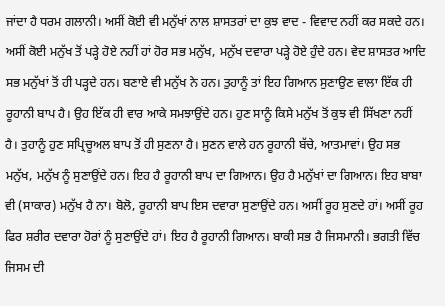ਜਾਂਦਾ ਹੈ ਧਰਮ ਗਲਾਨੀ। ਅਸੀਂ ਕੋਈ ਵੀ ਮਨੁੱਖਾਂ ਨਾਲ ਸ਼ਾਸਤਰਾਂ ਦਾ ਕੁਝ ਵਾਦ - ਵਿਵਾਦ ਨਹੀਂ ਕਰ ਸਕਦੇ ਹਨ। ਅਸੀਂ ਕੋਈ ਮਨੁੱਖ ਤੋਂ ਪੜ੍ਹੇ ਹੋਏ ਨਹੀਂ ਹਾਂ ਹੋਰ ਸਭ ਮਨੁੱਖ, ਮਨੁੱਖ ਦਵਾਰਾ ਪੜ੍ਹੇ ਹੋਏ ਹੁੰਦੇ ਹਨ। ਵੇਦ ਸ਼ਾਸਤਰ ਆਦਿ ਸਭ ਮਨੁੱਖਾਂ ਤੋਂ ਹੀ ਪੜ੍ਹਦੇ ਹਨ। ਬਣਾਏ ਵੀ ਮਨੁੱਖ ਨੇ ਹਨ। ਤੁਹਾਨੂੰ ਤਾਂ ਇਹ ਗਿਆਨ ਸੁਣਾਉਣ ਵਾਲਾ ਇੱਕ ਹੀ ਰੂਹਾਨੀ ਬਾਪ ਹੈ। ਉਹ ਇੱਕ ਹੀ ਵਾਰ ਆਕੇ ਸਮਝਾਉਂਦੇ ਹਨ। ਹੁਣ ਸਾਨੂੰ ਕਿਸੇ ਮਨੁੱਖ ਤੋਂ ਕੁਝ ਵੀ ਸਿੱਖਣਾ ਨਹੀਂ ਹੈ। ਤੁਹਾਨੂੰ ਹੁਣ ਸਪ੍ਰਿਚੂਅਲ ਬਾਪ ਤੋਂ ਹੀ ਸੁਣਨਾ ਹੈ। ਸੁਣਨ ਵਾਲੇ ਹਨ ਰੂਹਾਨੀ ਬੱਚੇ, ਆਤਮਾਵਾਂ। ਉਹ ਸਭ ਮਨੁੱਖ, ਮਨੁੱਖ ਨੂੰ ਸੁਣਾਉਂਦੇ ਹਨ। ਇਹ ਹੈ ਰੂਹਾਨੀ ਬਾਪ ਦਾ ਗਿਆਨ। ਉਹ ਹੈ ਮਨੁੱਖਾਂ ਦਾ ਗਿਆਨ। ਇਹ ਬਾਬਾ ਵੀ (ਸਾਕਾਰ) ਮਨੁੱਖ ਹੈ ਨਾ। ਬੋਲੋ, ਰੂਹਾਨੀ ਬਾਪ ਇਸ ਦਵਾਰਾ ਸੁਣਾਉਂਦੇ ਹਨ। ਅਸੀਂ ਰੂਹ ਸੁਣਦੇ ਹਾਂ। ਅਸੀਂ ਰੂਹ ਫਿਰ ਸ਼ਰੀਰ ਦਵਾਰਾ ਹੋਰਾਂ ਨੂੰ ਸੁਣਾਉਂਦੇ ਹਾਂ। ਇਹ ਹੈ ਰੂਹਾਨੀ ਗਿਆਨ। ਬਾਕੀ ਸਭ ਹੈ ਜਿਸਮਾਨੀ। ਭਗਤੀ ਵਿੱਚ ਜਿਸਮ ਦੀ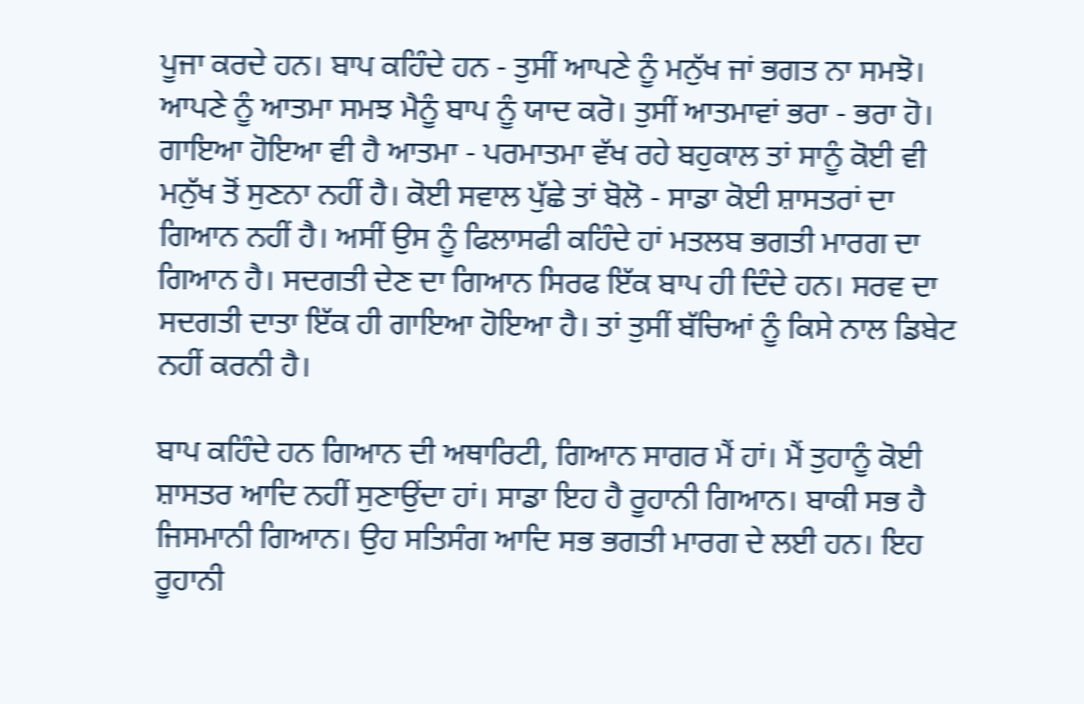ਪੂਜਾ ਕਰਦੇ ਹਨ। ਬਾਪ ਕਹਿੰਦੇ ਹਨ - ਤੁਸੀਂ ਆਪਣੇ ਨੂੰ ਮਨੁੱਖ ਜਾਂ ਭਗਤ ਨਾ ਸਮਝੋ। ਆਪਣੇ ਨੂੰ ਆਤਮਾ ਸਮਝ ਮੈਨੂੰ ਬਾਪ ਨੂੰ ਯਾਦ ਕਰੋ। ਤੁਸੀਂ ਆਤਮਾਵਾਂ ਭਰਾ - ਭਰਾ ਹੋ। ਗਾਇਆ ਹੋਇਆ ਵੀ ਹੈ ਆਤਮਾ - ਪਰਮਾਤਮਾ ਵੱਖ ਰਹੇ ਬਹੁਕਾਲ ਤਾਂ ਸਾਨੂੰ ਕੋਈ ਵੀ ਮਨੁੱਖ ਤੋਂ ਸੁਣਨਾ ਨਹੀਂ ਹੈ। ਕੋਈ ਸਵਾਲ ਪੁੱਛੇ ਤਾਂ ਬੋਲੋ - ਸਾਡਾ ਕੋਈ ਸ਼ਾਸਤਰਾਂ ਦਾ ਗਿਆਨ ਨਹੀਂ ਹੈ। ਅਸੀਂ ਉਸ ਨੂੰ ਫਿਲਾਸਫੀ ਕਹਿੰਦੇ ਹਾਂ ਮਤਲਬ ਭਗਤੀ ਮਾਰਗ ਦਾ ਗਿਆਨ ਹੈ। ਸਦਗਤੀ ਦੇਣ ਦਾ ਗਿਆਨ ਸਿਰਫ ਇੱਕ ਬਾਪ ਹੀ ਦਿੰਦੇ ਹਨ। ਸਰਵ ਦਾ ਸਦਗਤੀ ਦਾਤਾ ਇੱਕ ਹੀ ਗਾਇਆ ਹੋਇਆ ਹੈ। ਤਾਂ ਤੁਸੀਂ ਬੱਚਿਆਂ ਨੂੰ ਕਿਸੇ ਨਾਲ ਡਿਬੇਟ ਨਹੀਂ ਕਰਨੀ ਹੈ।

ਬਾਪ ਕਹਿੰਦੇ ਹਨ ਗਿਆਨ ਦੀ ਅਥਾਰਿਟੀ, ਗਿਆਨ ਸਾਗਰ ਮੈਂ ਹਾਂ। ਮੈਂ ਤੁਹਾਨੂੰ ਕੋਈ ਸ਼ਾਸਤਰ ਆਦਿ ਨਹੀਂ ਸੁਣਾਉਂਦਾ ਹਾਂ। ਸਾਡਾ ਇਹ ਹੈ ਰੂਹਾਨੀ ਗਿਆਨ। ਬਾਕੀ ਸਭ ਹੈ ਜਿਸਮਾਨੀ ਗਿਆਨ। ਉਹ ਸਤਿਸੰਗ ਆਦਿ ਸਭ ਭਗਤੀ ਮਾਰਗ ਦੇ ਲਈ ਹਨ। ਇਹ ਰੂਹਾਨੀ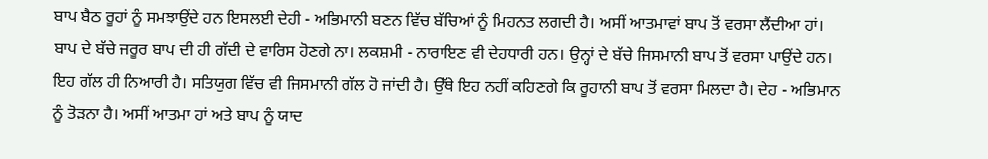ਬਾਪ ਬੈਠ ਰੂਹਾਂ ਨੂੰ ਸਮਝਾਉਂਦੇ ਹਨ ਇਸਲਈ ਦੇਹੀ - ਅਭਿਮਾਨੀ ਬਣਨ ਵਿੱਚ ਬੱਚਿਆਂ ਨੂੰ ਮਿਹਨਤ ਲਗਦੀ ਹੈ। ਅਸੀਂ ਆਤਮਾਵਾਂ ਬਾਪ ਤੋਂ ਵਰਸਾ ਲੈਂਦੀਆ ਹਾਂ। ਬਾਪ ਦੇ ਬੱਚੇ ਜਰੂਰ ਬਾਪ ਦੀ ਹੀ ਗੱਦੀ ਦੇ ਵਾਰਿਸ ਹੋਣਗੇ ਨਾ। ਲਕਸ਼ਮੀ - ਨਾਰਾਇਣ ਵੀ ਦੇਹਧਾਰੀ ਹਨ। ਉਨ੍ਹਾਂ ਦੇ ਬੱਚੇ ਜਿਸਮਾਨੀ ਬਾਪ ਤੋਂ ਵਰਸਾ ਪਾਉਂਦੇ ਹਨ। ਇਹ ਗੱਲ ਹੀ ਨਿਆਰੀ ਹੈ। ਸਤਿਯੁਗ ਵਿੱਚ ਵੀ ਜਿਸਮਾਨੀ ਗੱਲ ਹੋ ਜਾਂਦੀ ਹੈ। ਉੱਥੇ ਇਹ ਨਹੀਂ ਕਹਿਣਗੇ ਕਿ ਰੂਹਾਨੀ ਬਾਪ ਤੋਂ ਵਰਸਾ ਮਿਲਦਾ ਹੈ। ਦੇਹ - ਅਭਿਮਾਨ ਨੂੰ ਤੋੜਨਾ ਹੈ। ਅਸੀਂ ਆਤਮਾ ਹਾਂ ਅਤੇ ਬਾਪ ਨੂੰ ਯਾਦ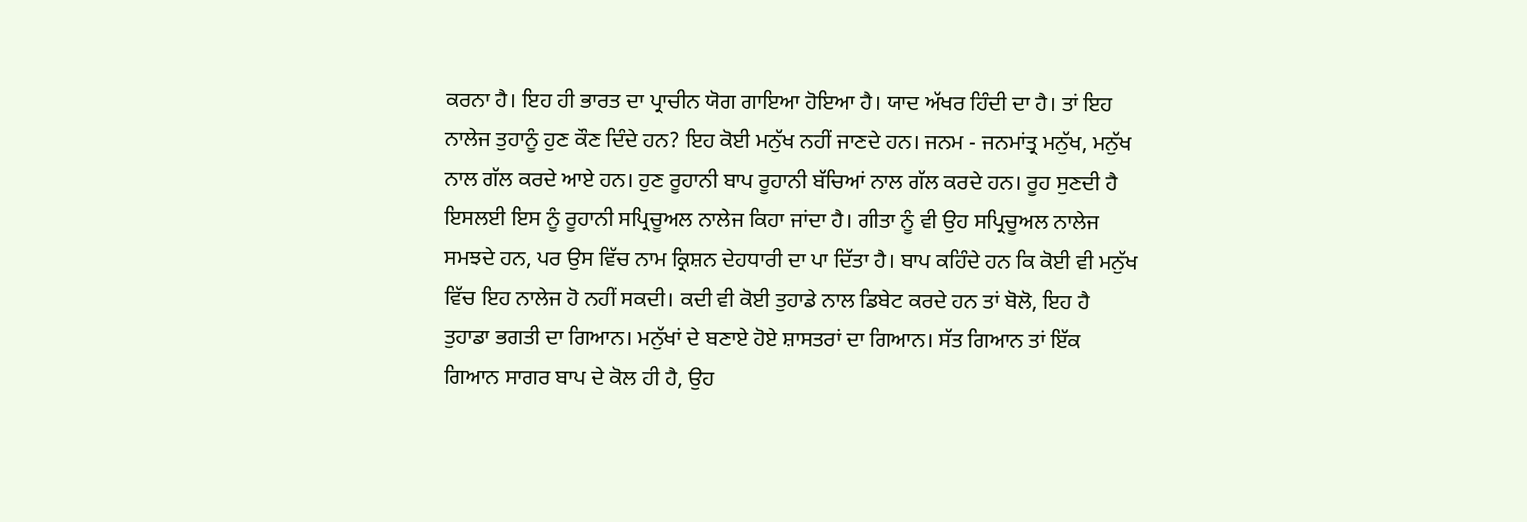ਕਰਨਾ ਹੈ। ਇਹ ਹੀ ਭਾਰਤ ਦਾ ਪ੍ਰਾਚੀਨ ਯੋਗ ਗਾਇਆ ਹੋਇਆ ਹੈ। ਯਾਦ ਅੱਖਰ ਹਿੰਦੀ ਦਾ ਹੈ। ਤਾਂ ਇਹ ਨਾਲੇਜ ਤੁਹਾਨੂੰ ਹੁਣ ਕੌਣ ਦਿੰਦੇ ਹਨ? ਇਹ ਕੋਈ ਮਨੁੱਖ ਨਹੀਂ ਜਾਣਦੇ ਹਨ। ਜਨਮ - ਜਨਮਾਂਤ੍ਰ ਮਨੁੱਖ, ਮਨੁੱਖ ਨਾਲ ਗੱਲ ਕਰਦੇ ਆਏ ਹਨ। ਹੁਣ ਰੂਹਾਨੀ ਬਾਪ ਰੂਹਾਨੀ ਬੱਚਿਆਂ ਨਾਲ ਗੱਲ ਕਰਦੇ ਹਨ। ਰੂਹ ਸੁਣਦੀ ਹੈ ਇਸਲਈ ਇਸ ਨੂੰ ਰੂਹਾਨੀ ਸਪ੍ਰਿਚੂਅਲ ਨਾਲੇਜ ਕਿਹਾ ਜਾਂਦਾ ਹੈ। ਗੀਤਾ ਨੂੰ ਵੀ ਉਹ ਸਪ੍ਰਿਚੂਅਲ ਨਾਲੇਜ ਸਮਝਦੇ ਹਨ, ਪਰ ਉਸ ਵਿੱਚ ਨਾਮ ਕ੍ਰਿਸ਼ਨ ਦੇਹਧਾਰੀ ਦਾ ਪਾ ਦਿੱਤਾ ਹੈ। ਬਾਪ ਕਹਿੰਦੇ ਹਨ ਕਿ ਕੋਈ ਵੀ ਮਨੁੱਖ ਵਿੱਚ ਇਹ ਨਾਲੇਜ ਹੋ ਨਹੀਂ ਸਕਦੀ। ਕਦੀ ਵੀ ਕੋਈ ਤੁਹਾਡੇ ਨਾਲ ਡਿਬੇਟ ਕਰਦੇ ਹਨ ਤਾਂ ਬੋਲੋ, ਇਹ ਹੈ ਤੁਹਾਡਾ ਭਗਤੀ ਦਾ ਗਿਆਨ। ਮਨੁੱਖਾਂ ਦੇ ਬਣਾਏ ਹੋਏ ਸ਼ਾਸਤਰਾਂ ਦਾ ਗਿਆਨ। ਸੱਤ ਗਿਆਨ ਤਾਂ ਇੱਕ ਗਿਆਨ ਸਾਗਰ ਬਾਪ ਦੇ ਕੋਲ ਹੀ ਹੈ, ਉਹ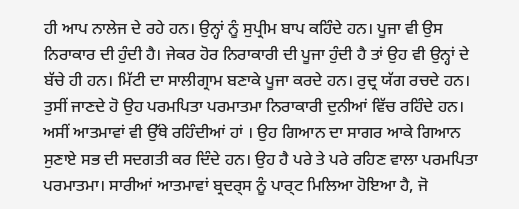ਹੀ ਆਪ ਨਾਲੇਜ ਦੇ ਰਹੇ ਹਨ। ਉਨ੍ਹਾਂ ਨੂੰ ਸੁਪ੍ਰੀਮ ਬਾਪ ਕਹਿੰਦੇ ਹਨ। ਪੂਜਾ ਵੀ ਉਸ ਨਿਰਾਕਾਰ ਦੀ ਹੁੰਦੀ ਹੈ। ਜੇਕਰ ਹੋਰ ਨਿਰਾਕਾਰੀ ਦੀ ਪੂਜਾ ਹੁੰਦੀ ਹੈ ਤਾਂ ਉਹ ਵੀ ਉਨ੍ਹਾਂ ਦੇ ਬੱਚੇ ਹੀ ਹਨ। ਮਿੱਟੀ ਦਾ ਸਾਲੀਗ੍ਰਾਮ ਬਣਾਕੇ ਪੂਜਾ ਕਰਦੇ ਹਨ। ਰੁਦ੍ਰ ਯੱਗ ਰਚਦੇ ਹਨ। ਤੁਸੀਂ ਜਾਣਦੇ ਹੋ ਉਹ ਪਰਮਪਿਤਾ ਪਰਮਾਤਮਾ ਨਿਰਾਕਾਰੀ ਦੁਨੀਆਂ ਵਿੱਚ ਰਹਿੰਦੇ ਹਨ। ਅਸੀਂ ਆਤਮਾਵਾਂ ਵੀ ਉੱਥੇ ਰਹਿੰਦੀਆਂ ਹਾਂ । ਉਹ ਗਿਆਨ ਦਾ ਸਾਗਰ ਆਕੇ ਗਿਆਨ ਸੁਣਾਏ ਸਭ ਦੀ ਸਦਗਤੀ ਕਰ ਦਿੰਦੇ ਹਨ। ਉਹ ਹੈ ਪਰੇ ਤੇ ਪਰੇ ਰਹਿਣ ਵਾਲਾ ਪਰਮਪਿਤਾ ਪਰਮਾਤਮਾ। ਸਾਰੀਆਂ ਆਤਮਾਵਾਂ ਬ੍ਰਦਰ੍ਸ ਨੂੰ ਪਾਰ੍ਟ ਮਿਲਿਆ ਹੋਇਆ ਹੈ, ਜੋ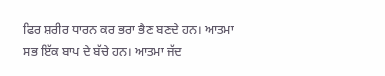ਫਿਰ ਸ਼ਰੀਰ ਧਾਰਨ ਕਰ ਭਰਾ ਭੈਣ ਬਣਦੇ ਹਨ। ਆਤਮਾ ਸਭ ਇੱਕ ਬਾਪ ਦੇ ਬੱਚੇ ਹਨ। ਆਤਮਾ ਜੱਦ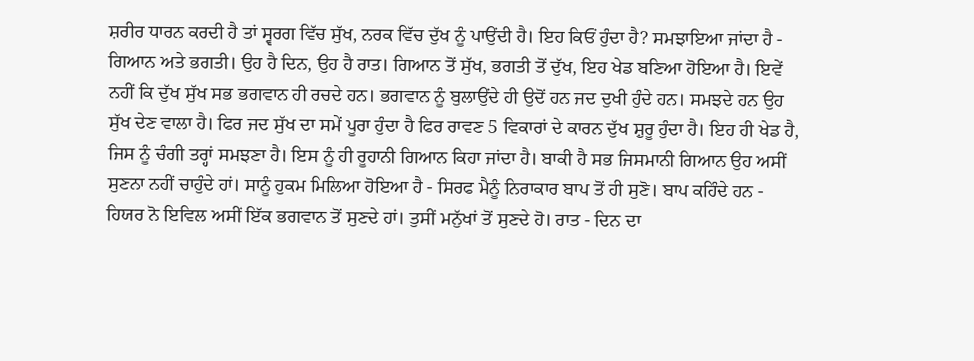ਸ਼ਰੀਰ ਧਾਰਨ ਕਰਦੀ ਹੈ ਤਾਂ ਸ੍ਵਰਗ ਵਿੱਚ ਸੁੱਖ, ਨਰਕ ਵਿੱਚ ਦੁੱਖ ਨੂੰ ਪਾਉਂਦੀ ਹੈ। ਇਹ ਕਿਓਂ ਹੁੰਦਾ ਹੈ? ਸਮਝਾਇਆ ਜਾਂਦਾ ਹੈ - ਗਿਆਨ ਅਤੇ ਭਗਤੀ। ਉਹ ਹੈ ਦਿਨ, ਉਹ ਹੈ ਰਾਤ। ਗਿਆਨ ਤੋਂ ਸੁੱਖ, ਭਗਤੀ ਤੋਂ ਦੁੱਖ, ਇਹ ਖੇਡ ਬਣਿਆ ਹੋਇਆ ਹੈ। ਇਵੇਂ ਨਹੀਂ ਕਿ ਦੁੱਖ ਸੁੱਖ ਸਭ ਭਗਵਾਨ ਹੀ ਰਚਦੇ ਹਨ। ਭਗਵਾਨ ਨੂੰ ਬੁਲਾਉਂਦੇ ਹੀ ਉਦੋਂ ਹਨ ਜਦ ਦੁਖੀ ਹੁੰਦੇ ਹਨ। ਸਮਝਦੇ ਹਨ ਉਹ ਸੁੱਖ ਦੇਣ ਵਾਲਾ ਹੈ। ਫਿਰ ਜਦ ਸੁੱਖ ਦਾ ਸਮੇਂ ਪੂਰਾ ਹੁੰਦਾ ਹੈ ਫਿਰ ਰਾਵਣ 5 ਵਿਕਾਰਾਂ ਦੇ ਕਾਰਨ ਦੁੱਖ ਸ਼ੁਰੂ ਹੁੰਦਾ ਹੈ। ਇਹ ਹੀ ਖੇਡ ਹੈ, ਜਿਸ ਨੂੰ ਚੰਗੀ ਤਰ੍ਹਾਂ ਸਮਝਣਾ ਹੈ। ਇਸ ਨੂੰ ਹੀ ਰੂਹਾਨੀ ਗਿਆਨ ਕਿਹਾ ਜਾਂਦਾ ਹੈ। ਬਾਕੀ ਹੈ ਸਭ ਜਿਸਮਾਨੀ ਗਿਆਨ ਉਹ ਅਸੀਂ ਸੁਣਨਾ ਨਹੀਂ ਚਾਹੁੰਦੇ ਹਾਂ। ਸਾਨੂੰ ਹੁਕਮ ਮਿਲਿਆ ਹੋਇਆ ਹੈ - ਸਿਰਫ ਮੈਨੂੰ ਨਿਰਾਕਾਰ ਬਾਪ ਤੋਂ ਹੀ ਸੁਣੋ। ਬਾਪ ਕਹਿੰਦੇ ਹਨ - ਹਿਯਰ ਨੋ ਇਵਿਲ ਅਸੀਂ ਇੱਕ ਭਗਵਾਨ ਤੋਂ ਸੁਣਦੇ ਹਾਂ। ਤੁਸੀਂ ਮਨੁੱਖਾਂ ਤੋਂ ਸੁਣਦੇ ਹੋ। ਰਾਤ - ਦਿਨ ਦਾ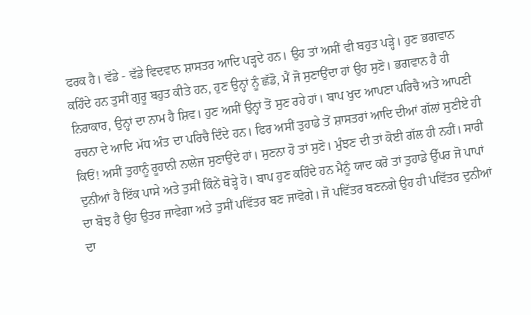ਫਰਕ ਹੈ। ਵੱਡੇ - ਵੱਡੇ ਵਿਦਵਾਨ ਸ਼ਾਸਤਰ ਆਦਿ ਪੜ੍ਹਦੇ ਹਨ। ਉਹ ਤਾਂ ਅਸੀਂ ਵੀ ਬਹੁਤ ਪੜ੍ਹੇ। ਹੁਣ ਭਗਵਾਨ ਕਹਿੰਦੇ ਹਨ ਤੁਸੀਂ ਗੁਰੂ ਬਹੁਤ ਕੀਤੇ ਹਨ, ਹੁਣ ਉਨ੍ਹਾਂ ਨੂੰ ਛੱਡੋ, ਮੈਂ ਜੋ ਸੁਣਾਉਂਦਾ ਹਾਂ ਉਹ ਸੁਣੋ। ਭਗਵਾਨ ਹੈ ਹੀ ਨਿਰਾਕਾਰ, ਉਨ੍ਹਾਂ ਦਾ ਨਾਮ ਹੈ ਸ਼ਿਵ। ਹੁਣ ਅਸੀਂ ਉਨ੍ਹਾਂ ਤੋਂ ਸੁਣ ਰਹੇ ਹਾਂ। ਬਾਪ ਖੁਦ ਆਪਣਾ ਪਰਿਚੈ ਅਤੇ ਆਪਣੀ ਰਚਨਾ ਦੇ ਆਦਿ ਮੱਧ ਅੰਤ ਦਾ ਪਰਿਚੈ ਦਿੰਦੇ ਹਨ। ਫਿਰ ਅਸੀਂ ਤੁਹਾਡੇ ਤੋਂ ਸ਼ਾਸਤਰਾਂ ਆਦਿ ਦੀਆਂ ਗੱਲਾਂ ਸੁਣੀਏ ਹੀ ਕਿਓਂ! ਅਸੀਂ ਤੁਹਾਨੂੰ ਰੂਹਾਨੀ ਨਾਲੇਜ ਸੁਣਾਉਂਦੇ ਹਾਂ। ਸੁਣਨਾ ਹੋ ਤਾਂ ਸੁਣੋ। ਮੁੰਝਣ ਦੀ ਤਾਂ ਕੋਈ ਗੱਲ ਹੀ ਨਹੀਂ। ਸਾਰੀ ਦੁਨੀਆਂ ਹੈ ਇੱਕ ਪਾਸੇ ਅਤੇ ਤੁਸੀਂ ਕਿੰਨੇਂ ਥੋੜ੍ਹੇ ਹੋ। ਬਾਪ ਹੁਣ ਕਹਿੰਦੇ ਹਨ ਮੈਨੂੰ ਯਾਦ ਕਰੋ ਤਾਂ ਤੁਹਾਡੇ ਉੱਪਰ ਜੋ ਪਾਪਾਂ ਦਾ ਬੋਝ ਹੈ ਉਹ ਉਤਰ ਜਾਵੇਗਾ ਅਤੇ ਤੁਸੀਂ ਪਵਿੱਤਰ ਬਣ ਜਾਵੋਗੇ। ਜੋ ਪਵਿੱਤਰ ਬਣਨਗੇ ਉਹ ਹੀ ਪਵਿੱਤਰ ਦੁਨੀਆਂ ਦਾ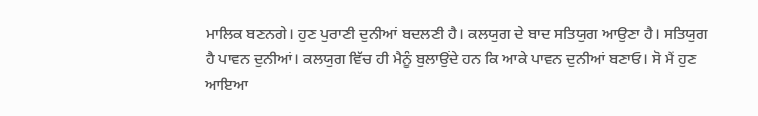ਮਾਲਿਕ ਬਣਨਗੇ। ਹੁਣ ਪੁਰਾਣੀ ਦੁਨੀਆਂ ਬਦਲਣੀ ਹੈ। ਕਲਯੁਗ ਦੇ ਬਾਦ ਸਤਿਯੁਗ ਆਉਣਾ ਹੈ। ਸਤਿਯੁਗ ਹੈ ਪਾਵਨ ਦੁਨੀਆਂ। ਕਲਯੁਗ ਵਿੱਚ ਹੀ ਮੈਨੂੰ ਬੁਲਾਉਂਦੇ ਹਨ ਕਿ ਆਕੇ ਪਾਵਨ ਦੁਨੀਆਂ ਬਣਾਓ। ਸੋ ਮੈਂ ਹੁਣ ਆਇਆ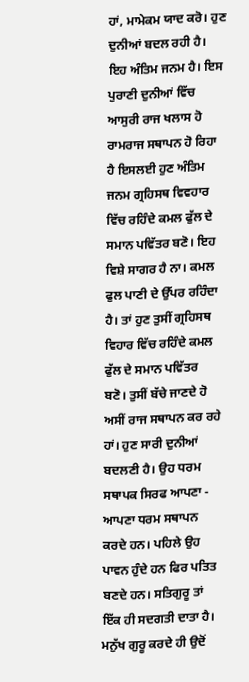ਹਾਂ, ਮਾਮੇਕਮ ਯਾਦ ਕਰੋ। ਹੁਣ ਦੁਨੀਆਂ ਬਦਲ ਰਹੀ ਹੈ। ਇਹ ਅੰਤਿਮ ਜਨਮ ਹੈ। ਇਸ ਪੁਰਾਣੀ ਦੁਨੀਆਂ ਵਿੱਚ ਆਸੁਰੀ ਰਾਜ ਖਲਾਸ ਹੋ ਰਾਮਰਾਜ ਸਥਾਪਨ ਹੋ ਰਿਹਾ ਹੈ ਇਸਲਈ ਹੁਣ ਅੰਤਿਮ ਜਨਮ ਗ੍ਰਹਿਸਥ ਵਿਵਹਾਰ ਵਿੱਚ ਰਹਿੰਦੇ ਕਮਲ ਫੁੱਲ ਦੇ ਸਮਾਨ ਪਵਿੱਤਰ ਬਣੋ। ਇਹ ਵਿਸ਼ੇ ਸਾਗਰ ਹੈ ਨਾ। ਕਮਲ ਫੁਲ ਪਾਣੀ ਦੇ ਉੱਪਰ ਰਹਿੰਦਾ ਹੈ। ਤਾਂ ਹੁਣ ਤੁਸੀਂ ਗ੍ਰਹਿਸਥ ਵਿਹਾਰ ਵਿੱਚ ਰਹਿੰਦੇ ਕਮਲ ਫੁੱਲ ਦੇ ਸਮਾਨ ਪਵਿੱਤਰ ਬਣੋ। ਤੁਸੀਂ ਬੱਚੇ ਜਾਣਦੇ ਹੋ ਅਸੀਂ ਰਾਜ ਸਥਾਪਨ ਕਰ ਰਹੇ ਹਾਂ। ਹੁਣ ਸਾਰੀ ਦੁਨੀਆਂ ਬਦਲਣੀ ਹੈ। ਉਹ ਧਰਮ ਸਥਾਪਕ ਸਿਰਫ ਆਪਣਾ - ਆਪਣਾ ਧਰਮ ਸਥਾਪਨ ਕਰਦੇ ਹਨ। ਪਹਿਲੇ ਉਹ ਪਾਵਨ ਹੁੰਦੇ ਹਨ ਫਿਰ ਪਤਿਤ ਬਣਦੇ ਹਨ। ਸਤਿਗੁਰੂ ਤਾਂ ਇੱਕ ਹੀ ਸਦਗਤੀ ਦਾਤਾ ਹੈ। ਮਨੁੱਖ ਗੁਰੂ ਕਰਦੇ ਹੀ ਉਦੋਂ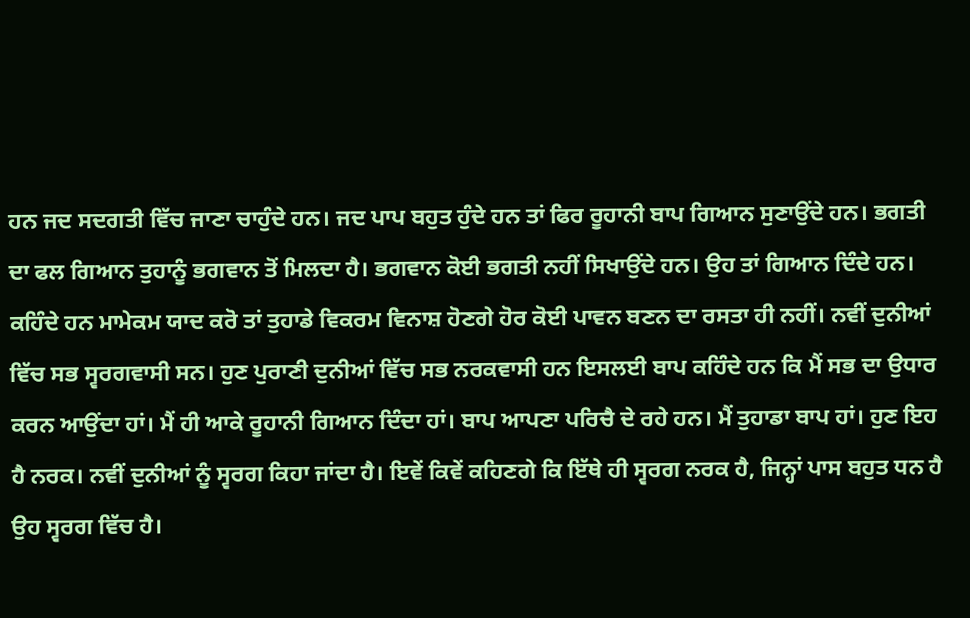ਹਨ ਜਦ ਸਦਗਤੀ ਵਿੱਚ ਜਾਣਾ ਚਾਹੁੰਦੇ ਹਨ। ਜਦ ਪਾਪ ਬਹੁਤ ਹੁੰਦੇ ਹਨ ਤਾਂ ਫਿਰ ਰੂਹਾਨੀ ਬਾਪ ਗਿਆਨ ਸੁਣਾਉਂਦੇ ਹਨ। ਭਗਤੀ ਦਾ ਫਲ ਗਿਆਨ ਤੁਹਾਨੂੰ ਭਗਵਾਨ ਤੋਂ ਮਿਲਦਾ ਹੈ। ਭਗਵਾਨ ਕੋਈ ਭਗਤੀ ਨਹੀਂ ਸਿਖਾਉਂਦੇ ਹਨ। ਉਹ ਤਾਂ ਗਿਆਨ ਦਿੰਦੇ ਹਨ। ਕਹਿੰਦੇ ਹਨ ਮਾਮੇਕਮ ਯਾਦ ਕਰੋ ਤਾਂ ਤੁਹਾਡੇ ਵਿਕਰਮ ਵਿਨਾਸ਼ ਹੋਣਗੇ ਹੋਰ ਕੋਈ ਪਾਵਨ ਬਣਨ ਦਾ ਰਸਤਾ ਹੀ ਨਹੀਂ। ਨਵੀਂ ਦੁਨੀਆਂ ਵਿੱਚ ਸਭ ਸ੍ਵਰਗਵਾਸੀ ਸਨ। ਹੁਣ ਪੁਰਾਣੀ ਦੁਨੀਆਂ ਵਿੱਚ ਸਭ ਨਰਕਵਾਸੀ ਹਨ ਇਸਲਈ ਬਾਪ ਕਹਿੰਦੇ ਹਨ ਕਿ ਮੈਂ ਸਭ ਦਾ ਉਧਾਰ ਕਰਨ ਆਉਂਦਾ ਹਾਂ। ਮੈਂ ਹੀ ਆਕੇ ਰੂਹਾਨੀ ਗਿਆਨ ਦਿੰਦਾ ਹਾਂ। ਬਾਪ ਆਪਣਾ ਪਰਿਚੈ ਦੇ ਰਹੇ ਹਨ। ਮੈਂ ਤੁਹਾਡਾ ਬਾਪ ਹਾਂ। ਹੁਣ ਇਹ ਹੈ ਨਰਕ। ਨਵੀਂ ਦੁਨੀਆਂ ਨੂੰ ਸ੍ਵਰਗ ਕਿਹਾ ਜਾਂਦਾ ਹੈ। ਇਵੇਂ ਕਿਵੇਂ ਕਹਿਣਗੇ ਕਿ ਇੱਥੇ ਹੀ ਸ੍ਵਰਗ ਨਰਕ ਹੈ, ਜਿਨ੍ਹਾਂ ਪਾਸ ਬਹੁਤ ਧਨ ਹੈ ਉਹ ਸ੍ਵਰਗ ਵਿੱਚ ਹੈ।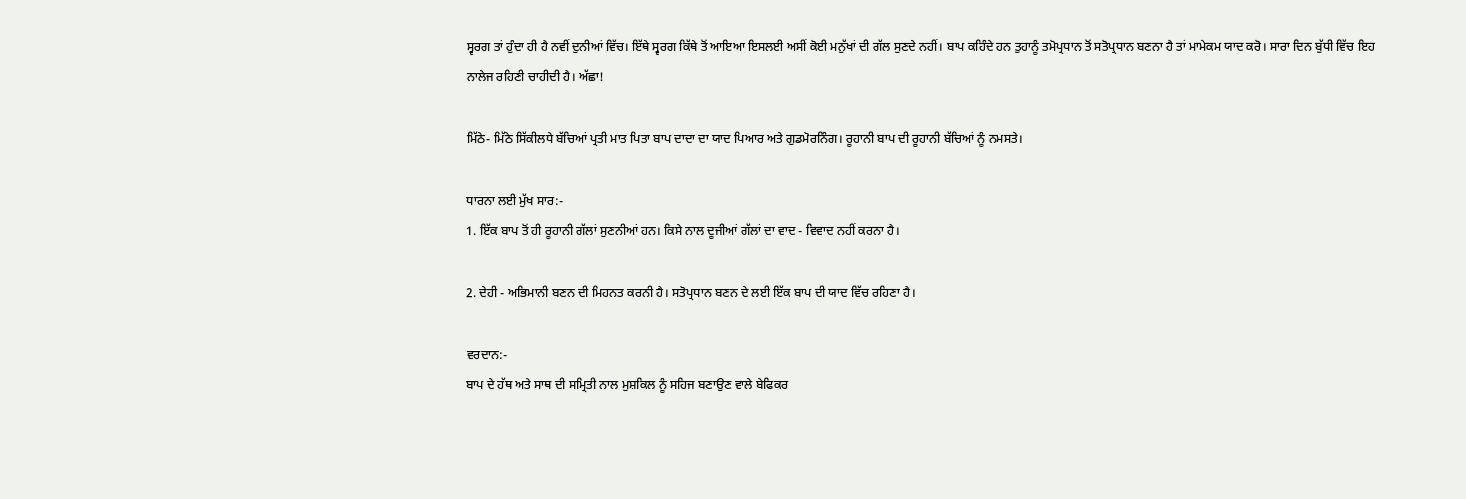ਸ੍ਵਰਗ ਤਾਂ ਹੁੰਦਾ ਹੀ ਹੈ ਨਵੀਂ ਦੁਨੀਆਂ ਵਿੱਚ। ਇੱਥੇ ਸ੍ਵਰਗ ਕਿੱਥੇ ਤੋਂ ਆਇਆ ਇਸਲਈ ਅਸੀਂ ਕੋਈ ਮਨੁੱਖਾਂ ਦੀ ਗੱਲ ਸੁਣਦੇ ਨਹੀਂ। ਬਾਪ ਕਹਿੰਦੇ ਹਨ ਤੁਹਾਨੂੰ ਤਮੋਪ੍ਰਧਾਨ ਤੋਂ ਸਤੋਪ੍ਰਧਾਨ ਬਣਨਾ ਹੈ ਤਾਂ ਮਾਮੇਕਮ ਯਾਦ ਕਰੋ। ਸਾਰਾ ਦਿਨ ਬੁੱਧੀ ਵਿੱਚ ਇਹ ਨਾਲੇਜ ਰਹਿਣੀ ਚਾਹੀਦੀ ਹੈ। ਅੱਛਾ!

ਮਿੱਠੇ- ਮਿੱਠੇ ਸਿੱਕੀਲਧੇ ਬੱਚਿਆਂ ਪ੍ਰਤੀ ਮਾਤ ਪਿਤਾ ਬਾਪ ਦਾਦਾ ਦਾ ਯਾਦ ਪਿਆਰ ਅਤੇ ਗੁਡਮੋਰਨਿੰਗ। ਰੂਹਾਨੀ ਬਾਪ ਦੀ ਰੂਹਾਨੀ ਬੱਚਿਆਂ ਨੂੰ ਨਮਸਤੇ।

ਧਾਰਨਾ ਲਈ ਮੁੱਖ ਸਾਰ:-
1. ਇੱਕ ਬਾਪ ਤੋਂ ਹੀ ਰੂਹਾਨੀ ਗੱਲਾਂ ਸੁਣਨੀਆਂ ਹਨ। ਕਿਸੇ ਨਾਲ ਦੂਜੀਆਂ ਗੱਲਾਂ ਦਾ ਵਾਦ - ਵਿਵਾਦ ਨਹੀਂ ਕਰਨਾ ਹੈ।

2. ਦੇਹੀ - ਅਭਿਮਾਨੀ ਬਣਨ ਦੀ ਮਿਹਨਤ ਕਰਨੀ ਹੈ। ਸਤੋਪ੍ਰਧਾਨ ਬਣਨ ਦੇ ਲਈ ਇੱਕ ਬਾਪ ਦੀ ਯਾਦ ਵਿੱਚ ਰਹਿਣਾ ਹੈ।

ਵਰਦਾਨ:-
ਬਾਪ ਦੇ ਹੱਥ ਅਤੇ ਸਾਥ ਦੀ ਸਮ੍ਰਿਤੀ ਨਾਲ ਮੁਸ਼ਕਿਲ ਨੂੰ ਸਹਿਜ ਬਣਾਉਣ ਵਾਲੇ ਬੇਫਿਕਰ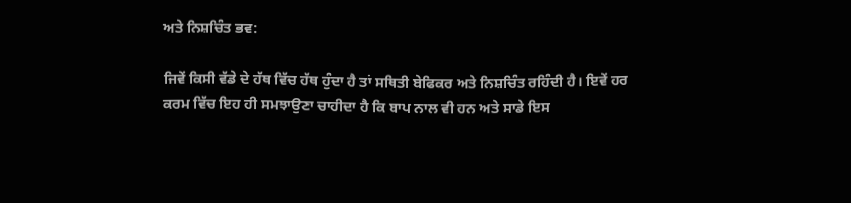ਅਤੇ ਨਿਸ਼ਚਿੰਤ ਭਵ:

ਜਿਵੇਂ ਕਿਸੀ ਵੱਡੇ ਦੇ ਹੱਥ ਵਿੱਚ ਹੱਥ ਹੁੰਦਾ ਹੈ ਤਾਂ ਸਥਿਤੀ ਬੇਫਿਕਰ ਅਤੇ ਨਿਸ਼ਚਿੰਤ ਰਹਿੰਦੀ ਹੈ। ਇਵੇਂ ਹਰ ਕਰਮ ਵਿੱਚ ਇਹ ਹੀ ਸਮਝਾਉਣਾ ਚਾਹੀਦਾ ਹੈ ਕਿ ਬਾਪ ਨਾਲ ਵੀ ਹਨ ਅਤੇ ਸਾਡੇ ਇਸ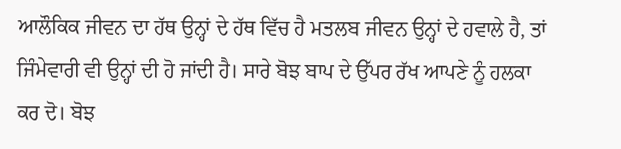ਆਲੌਕਿਕ ਜੀਵਨ ਦਾ ਹੱਥ ਉਨ੍ਹਾਂ ਦੇ ਹੱਥ ਵਿੱਚ ਹੈ ਮਤਲਬ ਜੀਵਨ ਉਨ੍ਹਾਂ ਦੇ ਹਵਾਲੇ ਹੈ, ਤਾਂ ਜਿੰਮੇਵਾਰੀ ਵੀ ਉਨ੍ਹਾਂ ਦੀ ਹੋ ਜਾਂਦੀ ਹੈ। ਸਾਰੇ ਬੋਝ ਬਾਪ ਦੇ ਉੱਪਰ ਰੱਖ ਆਪਣੇ ਨੂੰ ਹਲਕਾ ਕਰ ਦੋ। ਬੋਝ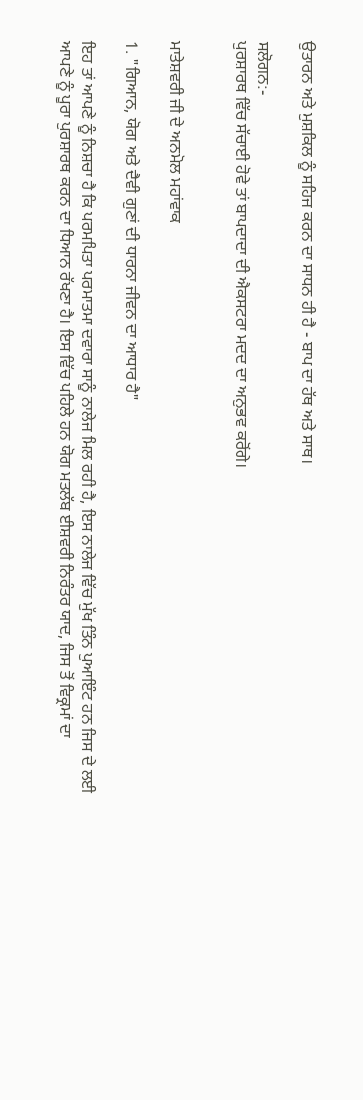ਉਤਾਰਨ ਅਤੇ ਮੁਸ਼ਕਿਲ ਨੂੰ ਸਹਿਜ ਕਰਨ ਦਾ ਸਾਧਨ ਹੀ ਹੈ - ਬਾਪ ਦਾ ਹੱਥ ਅਤੇ ਸਾਥ।

ਸਲੋਗਨ:-
ਪੁਰਸ਼ਾਰਥ ਵਿੱਚ ਸੱਚਾਈ ਹੋਵੇ ਤਾਂ ਬਾਪਦਾਦਾ ਦੀ ਐਕਸਟਰਾ ਮਦਦ ਦਾ ਅਨੁਭਵ ਕਰੋਂਗੇ।


ਮਾਤੇਸ਼ਵਰੀ ਜੀ ਦੇ ਅਨਮੋਲ ਮਹਾਂਵਾਕ

1. "ਗਿਆਨ, ਯੋਗ ਅਤੇ ਦੈਵੀ ਗੁਣਾਂ ਦੀ ਧਾਰਨਾ ਜੀਵਨ ਦਾ ਆਧਾਰ ਹੈ"

ਇਹ ਤਾਂ ਆਪਣੇ ਨੂੰ ਨਿਸ਼ਚਾ ਹੈ ਕਿ ਪਰਮਪਿਤਾ ਪਰਮਾਤਮਾ ਦਵਾਰਾ ਸਾਨੂੰ ਨਾਲੇਜ ਮਿਲ ਰਹੀ ਹੈ, ਇਸ ਨਾਲੇਜ ਵਿੱਚ ਮੁੱਖ ਤਿੰਨ ਪੁਆਇੰਟ ਹਨ ਜਿਸ ਦੇ ਲਈ ਆਪਣੇ ਨੂੰ ਪੂਰਾ ਪੁਰਸ਼ਾਰਥ ਕਰਨ ਦਾ ਧਿਆਨ ਰੱਖਣਾ ਹੈ। ਇਸ ਵਿੱਚ ਪਹਿਲੇ ਹਨ ਯੋਗ ਮਤਲੱਬ ਈਸ਼ਵਰੀ ਨਿਰੰਤਰ ਯਾਦ, ਜਿਸ ਤੋਂ ਵਿਕ੍ਰਮਾਂ ਦਾ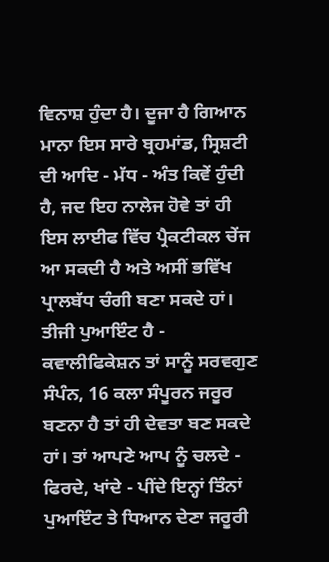ਵਿਨਾਸ਼ ਹੁੰਦਾ ਹੈ। ਦੂਜਾ ਹੈ ਗਿਆਨ ਮਾਨਾ ਇਸ ਸਾਰੇ ਬ੍ਰਹਮਾਂਡ, ਸ੍ਰਿਸ਼ਟੀ ਦੀ ਆਦਿ - ਮੱਧ - ਅੰਤ ਕਿਵੇਂ ਹੁੰਦੀ ਹੈ, ਜਦ ਇਹ ਨਾਲੇਜ ਹੋਵੇ ਤਾਂ ਹੀ ਇਸ ਲਾਈਫ ਵਿੱਚ ਪ੍ਰੈਕਟੀਕਲ ਚੇਂਜ ਆ ਸਕਦੀ ਹੈ ਅਤੇ ਅਸੀਂ ਭਵਿੱਖ ਪ੍ਰਾਲਬੱਧ ਚੰਗੀ ਬਣਾ ਸਕਦੇ ਹਾਂ। ਤੀਜੀ ਪੁਆਇੰਟ ਹੈ - ਕਵਾਲੀਫਿਕੇਸ਼ਨ ਤਾਂ ਸਾਨੂੰ ਸਰਵਗੁਣ ਸੰਪੰਨ, 16 ਕਲਾ ਸੰਪੂਰਨ ਜਰੂਰ ਬਣਨਾ ਹੈ ਤਾਂ ਹੀ ਦੇਵਤਾ ਬਣ ਸਕਦੇ ਹਾਂ। ਤਾਂ ਆਪਣੇ ਆਪ ਨੂੰ ਚਲਦੇ - ਫਿਰਦੇ, ਖਾਂਦੇ - ਪੀਂਦੇ ਇਨ੍ਹਾਂ ਤਿੰਨਾਂ ਪੁਆਇੰਟ ਤੇ ਧਿਆਨ ਦੇਣਾ ਜਰੂਰੀ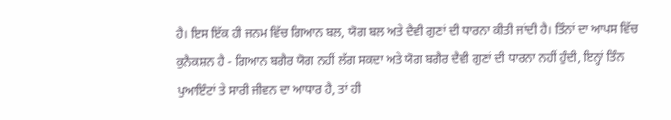ਹੈ। ਇਸ ਇੱਕ ਹੀ ਜਨਮ ਵਿੱਚ ਗਿਆਨ ਬਲ, ਯੋਗ ਬਲ ਅਤੇ ਦੈਵੀ ਗੁਣਾਂ ਦੀ ਧਾਰਨਾ ਕੀਤੀ ਜਾਂਦੀ ਹੈ। ਤਿੰਨਾਂ ਦਾ ਆਪਸ ਵਿੱਚ ਕੁਨੈਕਸ਼ਨ ਹੈ - ਗਿਆਨ ਬਗੈਰ ਯੋਗ ਨਹੀਂ ਲੱਗ ਸਕਦਾ ਅਤੇ ਯੋਗ ਬਗੈਰ ਦੈਵੀ ਗੁਣਾਂ ਦੀ ਧਾਰਨਾ ਨਹੀਂ ਹੁੰਦੀ, ਇਨ੍ਹਾਂ ਤਿੰਨ ਪੁਆਇੰਟਾਂ ਤੇ ਸਾਰੀ ਜੀਵਨ ਦਾ ਆਧਾਰ ਹੈ, ਤਾਂ ਹੀ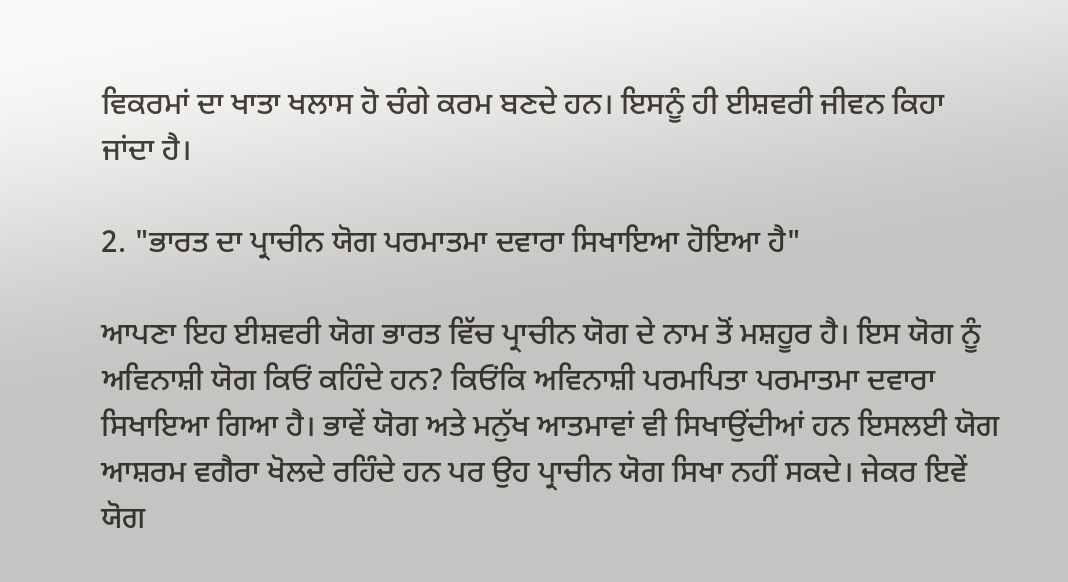ਵਿਕਰਮਾਂ ਦਾ ਖਾਤਾ ਖਲਾਸ ਹੋ ਚੰਗੇ ਕਰਮ ਬਣਦੇ ਹਨ। ਇਸਨੂੰ ਹੀ ਈਸ਼ਵਰੀ ਜੀਵਨ ਕਿਹਾ ਜਾਂਦਾ ਹੈ।

2. "ਭਾਰਤ ਦਾ ਪ੍ਰਾਚੀਨ ਯੋਗ ਪਰਮਾਤਮਾ ਦਵਾਰਾ ਸਿਖਾਇਆ ਹੋਇਆ ਹੈ"

ਆਪਣਾ ਇਹ ਈਸ਼ਵਰੀ ਯੋਗ ਭਾਰਤ ਵਿੱਚ ਪ੍ਰਾਚੀਨ ਯੋਗ ਦੇ ਨਾਮ ਤੋਂ ਮਸ਼ਹੂਰ ਹੈ। ਇਸ ਯੋਗ ਨੂੰ ਅਵਿਨਾਸ਼ੀ ਯੋਗ ਕਿਓਂ ਕਹਿੰਦੇ ਹਨ? ਕਿਓਂਕਿ ਅਵਿਨਾਸ਼ੀ ਪਰਮਪਿਤਾ ਪਰਮਾਤਮਾ ਦਵਾਰਾ ਸਿਖਾਇਆ ਗਿਆ ਹੈ। ਭਾਵੇਂ ਯੋਗ ਅਤੇ ਮਨੁੱਖ ਆਤਮਾਵਾਂ ਵੀ ਸਿਖਾਉਂਦੀਆਂ ਹਨ ਇਸਲਈ ਯੋਗ ਆਸ਼ਰਮ ਵਗੈਰਾ ਖੋਲਦੇ ਰਹਿੰਦੇ ਹਨ ਪਰ ਉਹ ਪ੍ਰਾਚੀਨ ਯੋਗ ਸਿਖਾ ਨਹੀਂ ਸਕਦੇ। ਜੇਕਰ ਇਵੇਂ ਯੋਗ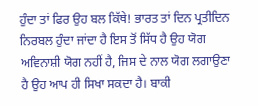ਹੁੰਦਾ ਤਾਂ ਫਿਰ ਉਹ ਬਲ ਕਿੱਥੇ! ਭਾਰਤ ਤਾਂ ਦਿਨ ਪ੍ਰਤੀਦਿਨ ਨਿਰਬਲ ਹੁੰਦਾ ਜਾਂਦਾ ਹੈ ਇਸ ਤੋਂ ਸਿੱਧ ਹੈ ਉਹ ਯੋਗ ਅਵਿਨਾਸ਼ੀ ਯੋਗ ਨਹੀਂ ਹੈ, ਜਿਸ ਦੇ ਨਾਲ ਯੋਗ ਲਗਾਉਣਾ ਹੈ ਉਹ ਆਪ ਹੀ ਸਿਖਾ ਸਕਦਾ ਹੈ। ਬਾਕੀ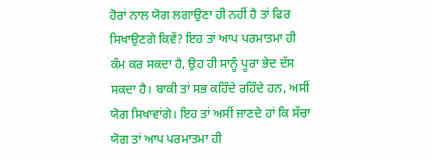ਹੋਰਾਂ ਨਾਲ ਯੋਗ ਲਗਾਉਣਾ ਹੀ ਨਹੀਂ ਹੈ ਤਾਂ ਫਿਰ ਸਿਖਾਉਣਗੇ ਕਿਵੇਂ? ਇਹ ਤਾਂ ਆਪ ਪਰਮਾਤਮਾ ਹੀ ਕੰਮ ਕਰ ਸਕਦਾ ਹੈ, ਉਹ ਹੀ ਸਾਨੂੰ ਪੂਰਾ ਭੇਦ ਦੱਸ ਸਕਦਾ ਹੈ। ਬਾਕੀ ਤਾਂ ਸਭ ਕਹਿੰਦੇ ਰਹਿੰਦੇ ਹਨ, ਅਸੀਂ ਯੋਗ ਸਿਖਾਵਾਂਗੇ। ਇਹ ਤਾਂ ਅਸੀਂ ਜਾਣਦੇ ਹਾਂ ਕਿ ਸੱਚਾ ਯੋਗ ਤਾਂ ਆਪ ਪਰਮਾਤਮਾ ਹੀ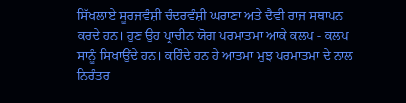ਸਿੱਖਲਾਏ ਸੂਰਜਵੰਸ਼ੀ ਚੰਦਰਵੰਸ਼ੀ ਘਰਾਣਾ ਅਤੇ ਦੈਵੀ ਰਾਜ ਸਥਾਪਨ ਕਰਦੇ ਹਨ। ਹੁਣ ਉਹ ਪ੍ਰਾਚੀਨ ਯੋਗ ਪਰਮਾਤਮਾ ਆਕੇ ਕਲਪ - ਕਲਪ ਸਾਨੂੰ ਸਿਖਾਉਂਦੇ ਹਨ। ਕਹਿੰਦੇ ਹਨ ਹੇ ਆਤਮਾ ਮੁਝ ਪਰਮਾਤਮਾ ਦੇ ਨਾਲ ਨਿਰੰਤਰ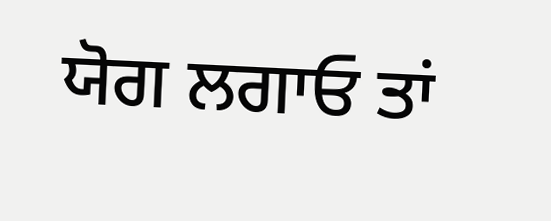ਯੋਗ ਲਗਾਓ ਤਾਂ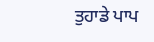ਤੁਹਾਡੇ ਪਾਪ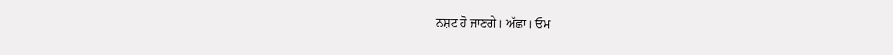ਨਸ਼ਟ ਹੋ ਜਾਣਗੇ। ਅੱਛਾ। ਓਮ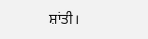ਸ਼ਾਂਤੀ।